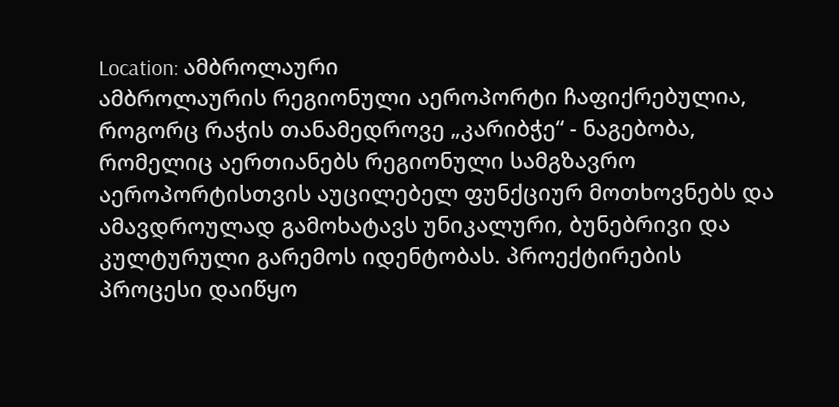Location: ამბროლაური
ამბროლაურის რეგიონული აეროპორტი ჩაფიქრებულია, როგორც რაჭის თანამედროვე „კარიბჭე“ - ნაგებობა, რომელიც აერთიანებს რეგიონული სამგზავრო აეროპორტისთვის აუცილებელ ფუნქციურ მოთხოვნებს და ამავდროულად გამოხატავს უნიკალური, ბუნებრივი და კულტურული გარემოს იდენტობას. პროექტირების პროცესი დაიწყო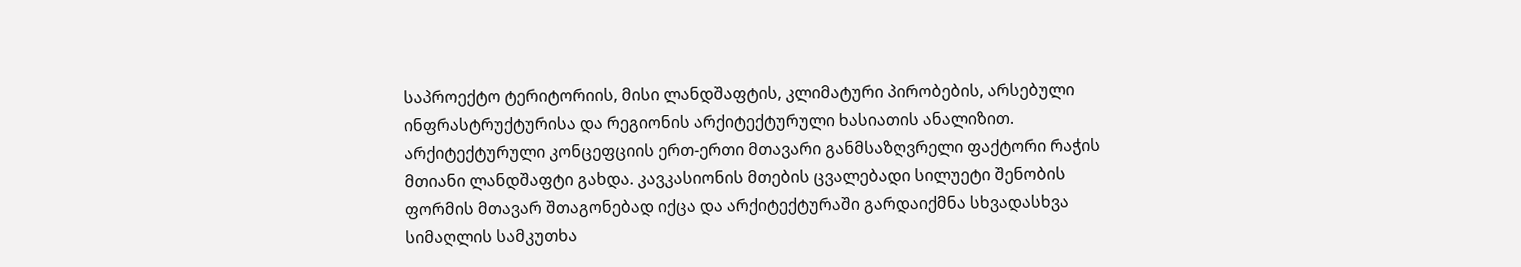საპროექტო ტერიტორიის, მისი ლანდშაფტის, კლიმატური პირობების, არსებული ინფრასტრუქტურისა და რეგიონის არქიტექტურული ხასიათის ანალიზით. არქიტექტურული კონცეფციის ერთ-ერთი მთავარი განმსაზღვრელი ფაქტორი რაჭის მთიანი ლანდშაფტი გახდა. კავკასიონის მთების ცვალებადი სილუეტი შენობის ფორმის მთავარ შთაგონებად იქცა და არქიტექტურაში გარდაიქმნა სხვადასხვა სიმაღლის სამკუთხა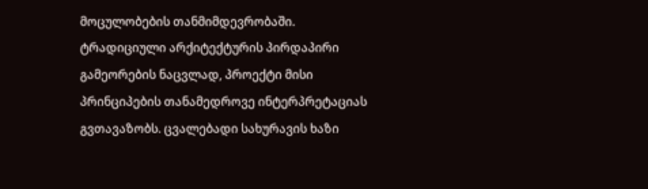მოცულობების თანმიმდევრობაში. ტრადიციული არქიტექტურის პირდაპირი გამეორების ნაცვლად, პროექტი მისი პრინციპების თანამედროვე ინტერპრეტაციას გვთავაზობს. ცვალებადი სახურავის ხაზი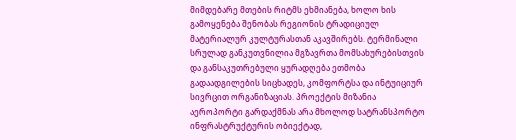მიმდებარე მთების რიტმს ეხმიანება, ხოლო ხის გამოყენება შენობას რეგიონის ტრადიციულ მატერიალურ კულტურასთან აკავშირებს. ტერმინალი სრულად განკუთვნილია მგზავრთა მომსახურებისთვის და განსაკუთრებული ყურადღება ეთმობა გადაადგილების სიცხადეს, კომფორტსა და ინტუიციურ სივრცით ორგანიზაციას. პროექტის მიზანია აეროპორტი გარდაქმნას არა მხოლოდ სატრანსპორტო ინფრასტრუქტურის ობიექტად,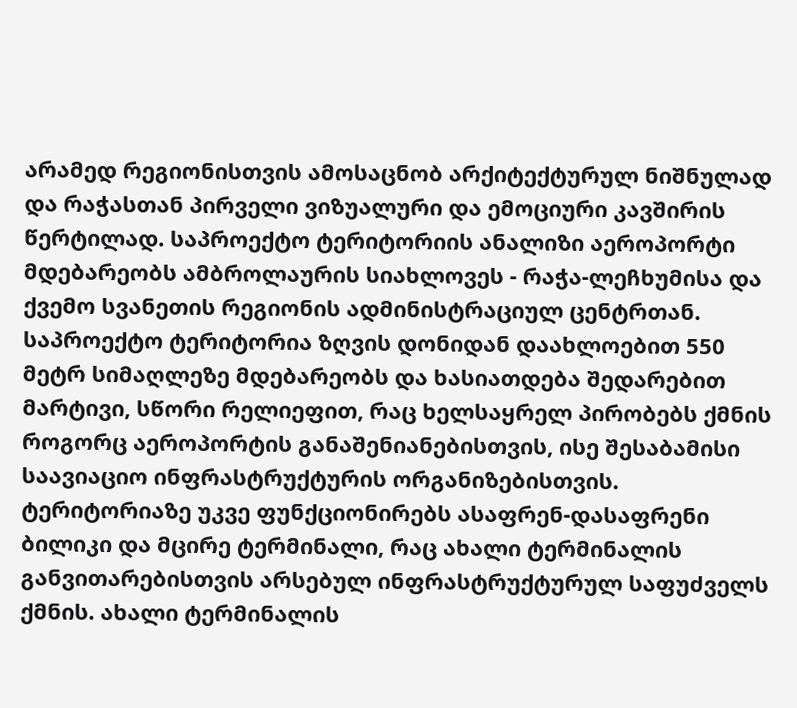არამედ რეგიონისთვის ამოსაცნობ არქიტექტურულ ნიშნულად და რაჭასთან პირველი ვიზუალური და ემოციური კავშირის წერტილად. საპროექტო ტერიტორიის ანალიზი აეროპორტი მდებარეობს ამბროლაურის სიახლოვეს - რაჭა-ლეჩხუმისა და ქვემო სვანეთის რეგიონის ადმინისტრაციულ ცენტრთან. საპროექტო ტერიტორია ზღვის დონიდან დაახლოებით 550 მეტრ სიმაღლეზე მდებარეობს და ხასიათდება შედარებით მარტივი, სწორი რელიეფით, რაც ხელსაყრელ პირობებს ქმნის როგორც აეროპორტის განაშენიანებისთვის, ისე შესაბამისი საავიაციო ინფრასტრუქტურის ორგანიზებისთვის. ტერიტორიაზე უკვე ფუნქციონირებს ასაფრენ-დასაფრენი ბილიკი და მცირე ტერმინალი, რაც ახალი ტერმინალის განვითარებისთვის არსებულ ინფრასტრუქტურულ საფუძველს ქმნის. ახალი ტერმინალის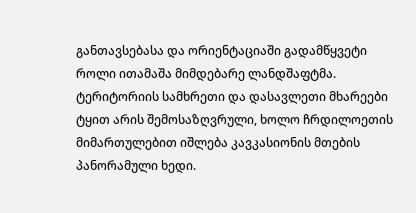განთავსებასა და ორიენტაციაში გადამწყვეტი როლი ითამაშა მიმდებარე ლანდშაფტმა. ტერიტორიის სამხრეთი და დასავლეთი მხარეები ტყით არის შემოსაზღვრული, ხოლო ჩრდილოეთის მიმართულებით იშლება კავკასიონის მთების პანორამული ხედი.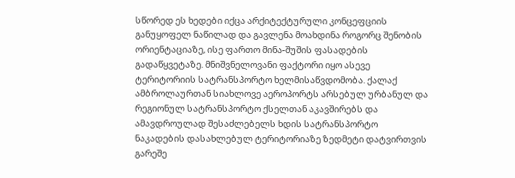სწორედ ეს ხედები იქცა არქიტექტურული კონცეფციის განუყოფელ ნაწილად და გავლენა მოახდინა როგორც შენობის ორიენტაციაზე, ისე ფართო მინა-შუშის ფასადების გადაწყვეტაზე. მნიშვნელოვანი ფაქტორი იყო ასევე ტერიტორიის სატრანსპორტო ხელმისაწვდომობა. ქალაქ ამბროლაურთან სიახლოვე აეროპორტს არსებულ ურბანულ და რეგიონულ სატრანსპორტო ქსელთან აკავშირებს და ამავდროულად შესაძლებელს ხდის სატრანსპორტო ნაკადების დასახლებულ ტერიტორიაზე ზედმეტი დატვირთვის გარეშე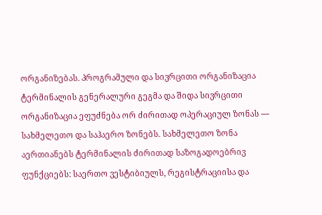ორგანიზებას. პროგრამული და სივრცითი ორგანიზაცია ტერმინალის გენერალური გეგმა და შიდა სივრცითი ორგანიზაცია ეფუძნება ორ ძირითად ოპერაციულ ზონას — სახმელეთო და საჰაერო ზონებს. სახმელეთო ზონა აერთიანებს ტერმინალის ძირითად საზოგადოებრივ ფუნქციებს: საერთო ვესტიბიულს, რეგისტრაციისა და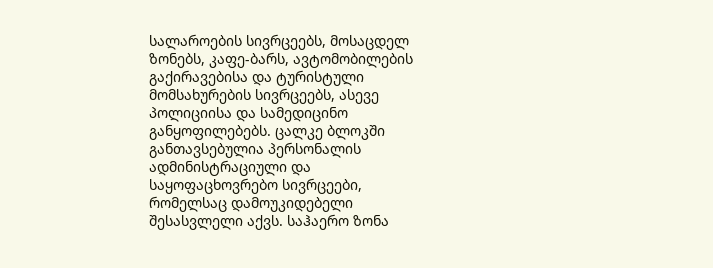სალაროების სივრცეებს, მოსაცდელ ზონებს, კაფე-ბარს, ავტომობილების გაქირავებისა და ტურისტული მომსახურების სივრცეებს, ასევე პოლიციისა და სამედიცინო განყოფილებებს. ცალკე ბლოკში განთავსებულია პერსონალის ადმინისტრაციული და საყოფაცხოვრებო სივრცეები, რომელსაც დამოუკიდებელი შესასვლელი აქვს. საჰაერო ზონა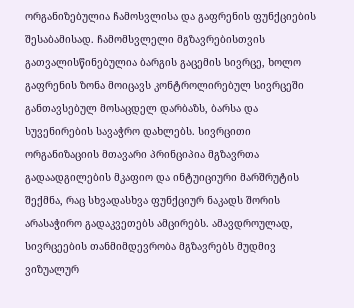ორგანიზებულია ჩამოსვლისა და გაფრენის ფუნქციების შესაბამისად. ჩამომსვლელი მგზავრებისთვის გათვალისწინებულია ბარგის გაცემის სივრცე, ხოლო გაფრენის ზონა მოიცავს კონტროლირებულ სივრცეში განთავსებულ მოსაცდელ დარბაზს, ბარსა და სუვენირების სავაჭრო დახლებს. სივრცითი ორგანიზაციის მთავარი პრინციპია მგზავრთა გადაადგილების მკაფიო და ინტუიციური მარშრუტის შექმნა, რაც სხვადასხვა ფუნქციურ ნაკადს შორის არასაჭირო გადაკვეთებს ამცირებს. ამავდროულად, სივრცეების თანმიმდევრობა მგზავრებს მუდმივ ვიზუალურ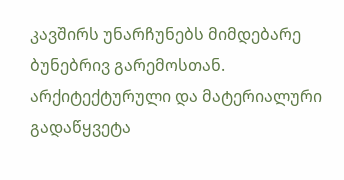კავშირს უნარჩუნებს მიმდებარე ბუნებრივ გარემოსთან. არქიტექტურული და მატერიალური გადაწყვეტა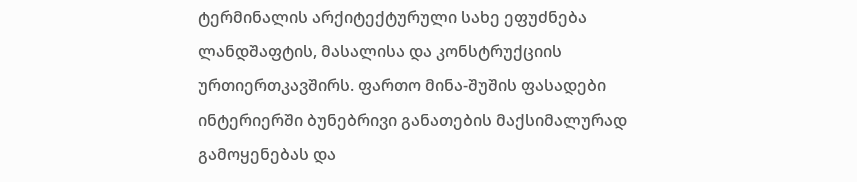ტერმინალის არქიტექტურული სახე ეფუძნება ლანდშაფტის, მასალისა და კონსტრუქციის ურთიერთკავშირს. ფართო მინა-შუშის ფასადები ინტერიერში ბუნებრივი განათების მაქსიმალურად გამოყენებას და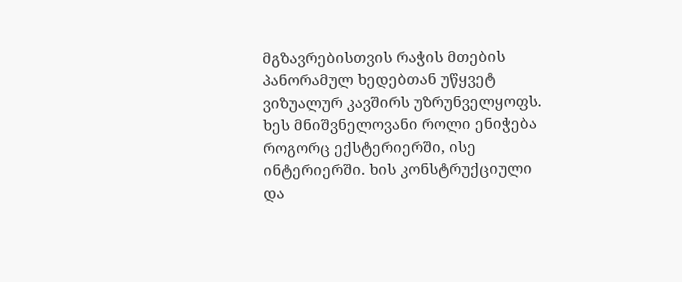მგზავრებისთვის რაჭის მთების პანორამულ ხედებთან უწყვეტ ვიზუალურ კავშირს უზრუნველყოფს. ხეს მნიშვნელოვანი როლი ენიჭება როგორც ექსტერიერში, ისე ინტერიერში. ხის კონსტრუქციული და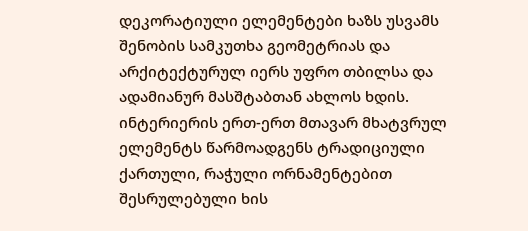დეკორატიული ელემენტები ხაზს უსვამს შენობის სამკუთხა გეომეტრიას და არქიტექტურულ იერს უფრო თბილსა და ადამიანურ მასშტაბთან ახლოს ხდის. ინტერიერის ერთ-ერთ მთავარ მხატვრულ ელემენტს წარმოადგენს ტრადიციული ქართული, რაჭული ორნამენტებით შესრულებული ხის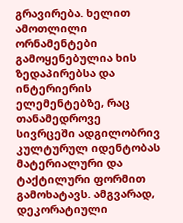გრავირება. ხელით ამოთლილი ორნამენტები გამოყენებულია ხის ზედაპირებსა და ინტერიერის ელემენტებზე, რაც თანამედროვე სივრცეში ადგილობრივ კულტურულ იდენტობას მატერიალური და ტაქტილური ფორმით გამოხატავს. ამგვარად, დეკორატიული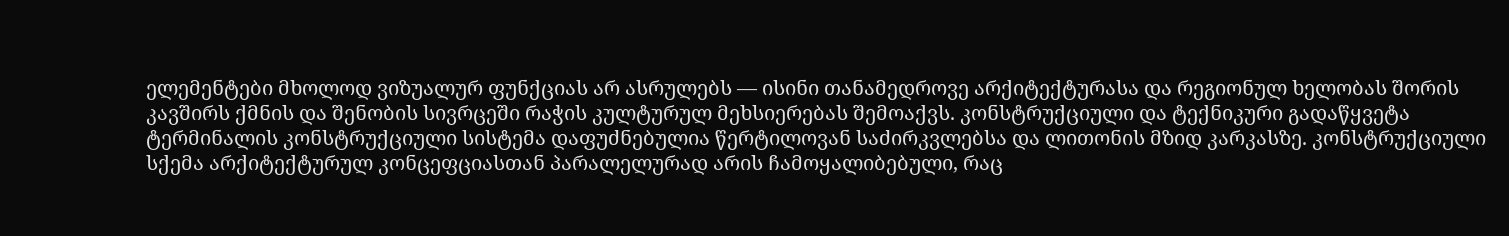ელემენტები მხოლოდ ვიზუალურ ფუნქციას არ ასრულებს — ისინი თანამედროვე არქიტექტურასა და რეგიონულ ხელობას შორის კავშირს ქმნის და შენობის სივრცეში რაჭის კულტურულ მეხსიერებას შემოაქვს. კონსტრუქციული და ტექნიკური გადაწყვეტა ტერმინალის კონსტრუქციული სისტემა დაფუძნებულია წერტილოვან საძირკვლებსა და ლითონის მზიდ კარკასზე. კონსტრუქციული სქემა არქიტექტურულ კონცეფციასთან პარალელურად არის ჩამოყალიბებული, რაც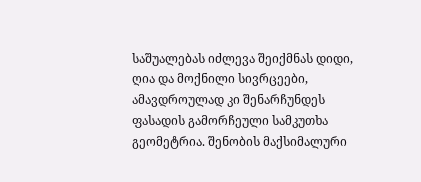საშუალებას იძლევა შეიქმნას დიდი, ღია და მოქნილი სივრცეები, ამავდროულად კი შენარჩუნდეს ფასადის გამორჩეული სამკუთხა გეომეტრია. შენობის მაქსიმალური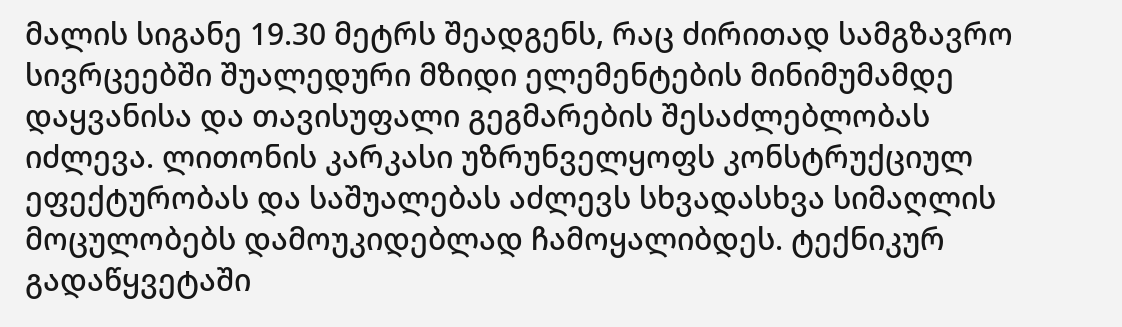მალის სიგანე 19.30 მეტრს შეადგენს, რაც ძირითად სამგზავრო სივრცეებში შუალედური მზიდი ელემენტების მინიმუმამდე დაყვანისა და თავისუფალი გეგმარების შესაძლებლობას იძლევა. ლითონის კარკასი უზრუნველყოფს კონსტრუქციულ ეფექტურობას და საშუალებას აძლევს სხვადასხვა სიმაღლის მოცულობებს დამოუკიდებლად ჩამოყალიბდეს. ტექნიკურ გადაწყვეტაში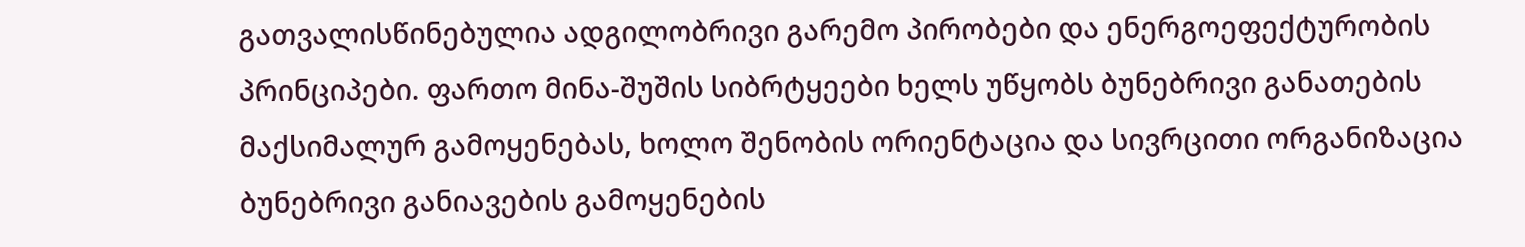გათვალისწინებულია ადგილობრივი გარემო პირობები და ენერგოეფექტურობის პრინციპები. ფართო მინა-შუშის სიბრტყეები ხელს უწყობს ბუნებრივი განათების მაქსიმალურ გამოყენებას, ხოლო შენობის ორიენტაცია და სივრცითი ორგანიზაცია ბუნებრივი განიავების გამოყენების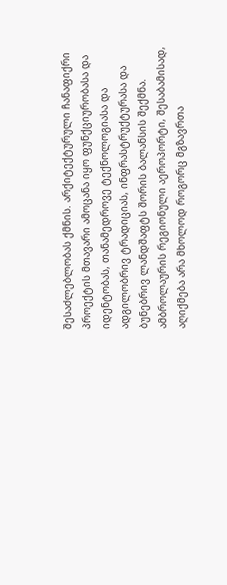შესაძლებლობას ქმნის. არქიტექტურული ჩანაფიქრი პროექტის მთავარი ამოცანა იყო ფუნქციურობასა და იდენტობას, თანამედროვე ტექნოლოგიასა და ადგილობრივ ტრადიციას, ინფრასტრუქტურასა და ბუნებრივ ლანდშაფტს შორის ბალანსის შექმნა. ამბროლაურის რეგიონული აეროპორტი, შესაბამისად, აღიქმება არა მხოლოდ როგორც მგზავრთა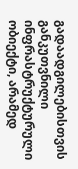გადაადგილებისთვის განკუთვნილი ინფრასტრუქტურული ობიექტი, არამედ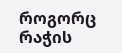როგორც რაჭის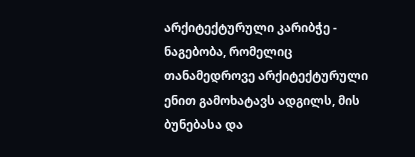არქიტექტურული კარიბჭე - ნაგებობა, რომელიც თანამედროვე არქიტექტურული ენით გამოხატავს ადგილს, მის ბუნებასა და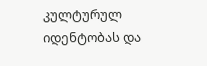კულტურულ იდენტობას და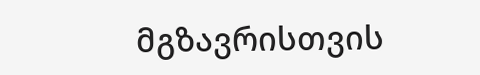მგზავრისთვის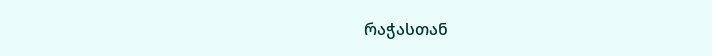რაჭასთან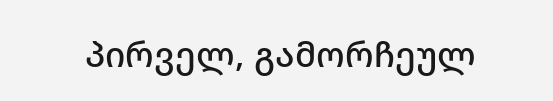პირველ, გამორჩეულ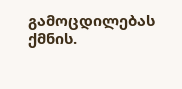გამოცდილებას ქმნის.